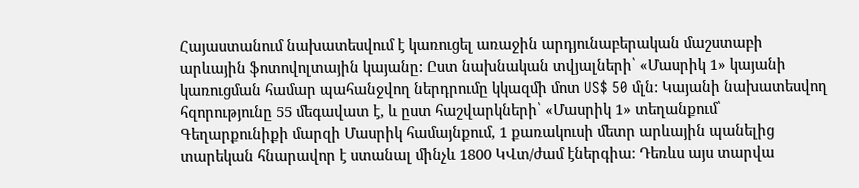Հայաստանում նախատեսվում է կառուցել առաջին արդյունաբերական մաշստաբի արևային ֆոտովոլտային կայանը: Ըստ նախնական տվյալների՝ «Մասրիկ 1» կայանի կառուցման համար պահանջվող ներդրումը կկազմի մոտ US$ 50 մլն: Կայանի նախատեսվող հզորությունը 55 մեգավատ է, և ըստ հաշվարկների՝ «Մասրիկ 1» տեղանքում՝ Գեղարքունիքի մարզի Մասրիկ համայնքում, 1 քառակուսի մետր արևային պանելից տարեկան հնարավոր է ստանալ մինչև 1800 ԿՎտ/ժամ էներգիա: Դեռևս այս տարվա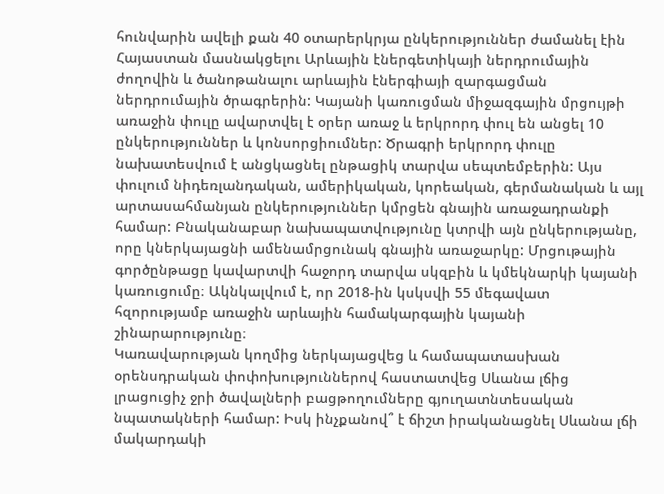հունվարին ավելի քան 40 օտարերկրյա ընկերություններ ժամանել էին Հայաստան մասնակցելու Արևային էներգետիկայի ներդրումային ժողովին և ծանոթանալու արևային էներգիայի զարգացման ներդրումային ծրագրերին: Կայանի կառուցման միջազգային մրցույթի առաջին փուլը ավարտվել է օրեր առաջ և երկրորդ փուլ են անցել 10 ընկերություններ և կոնսորցիումներ: Ծրագրի երկրորդ փուլը նախատեսվում է անցկացնել ընթացիկ տարվա սեպտեմբերին: Այս փուլում նիդեռլանդական, ամերիկական, կորեական, գերմանական և այլ արտասահմանյան ընկերություններ կմրցեն գնային առաջադրանքի համար: Բնականաբար նախապատվությունը կտրվի այն ընկերությանը, որը կներկայացնի ամենամրցունակ գնային առաջարկը: Մրցութային գործընթացը կավարտվի հաջորդ տարվա սկզբին և կմեկնարկի կայանի կառուցումը։ Ակնկալվում է, որ 2018-ին կսկսվի 55 մեգավատ հզորությամբ առաջին արևային համակարգային կայանի շինարարությունը։
Կառավարության կողմից ներկայացվեց և համապատասխան օրենսդրական փոփոխություններով հաստատվեց Սևանա լճից լրացուցիչ ջրի ծավալների բացթողումները գյուղատնտեսական նպատակների համար: Իսկ ինչքանով՞ է ճիշտ իրականացնել Սևանա լճի մակարդակի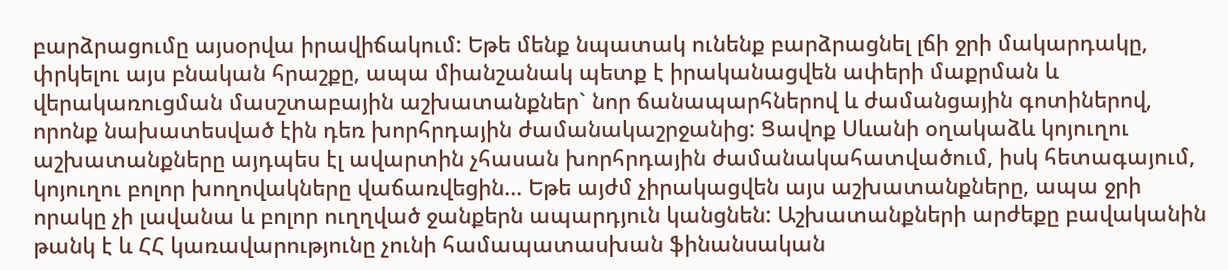բարձրացումը այսօրվա իրավիճակում: Եթե մենք նպատակ ունենք բարձրացնել լճի ջրի մակարդակը, փրկելու այս բնական հրաշքը, ապա միանշանակ պետք է իրականացվեն ափերի մաքրման և վերակառուցման մասշտաբային աշխատանքներ` նոր ճանապարհներով և ժամանցային գոտիներով, որոնք նախատեսված էին դեռ խորհրդային ժամանակաշրջանից: Ցավոք Սևանի օղակաձև կոյուղու աշխատանքները այդպես էլ ավարտին չհասան խորհրդային ժամանակահատվածում, իսկ հետագայում, կոյուղու բոլոր խողովակները վաճառվեցին... Եթե այժմ չիրակացվեն այս աշխատանքները, ապա ջրի որակը չի լավանա և բոլոր ուղղված ջանքերն ապարդյուն կանցնեն: Աշխատանքների արժեքը բավականին թանկ է և ՀՀ կառավարությունը չունի համապատասխան ֆինանսական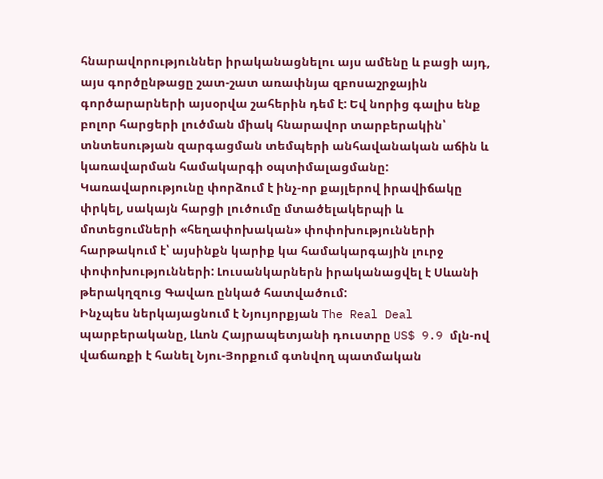հնարավորություններ իրականացնելու այս ամենը և բացի այդ, այս գործընթացը շատ-շատ առափնյա զբոսաշրջային գործարարների այսօրվա շահերին դեմ է: Եվ նորից գալիս ենք բոլոր հարցերի լուծման միակ հնարավոր տարբերակին՝ տնտեսության զարգացման տեմպերի անհավանական աճին և կառավարման համակարգի օպտիմալացմանը: Կառավարությունը փորձում է ինչ-որ քայլերով իրավիճակը փրկել, սակայն հարցի լուծումը մտածելակերպի և մոտեցումների «հեղափոխական» փոփոխությունների հարթակում է՝ այսինքն կարիք կա համակարգային լուրջ փոփոխությունների: Լուսանկարներն իրականացվել է Սևանի թերակղզուց Գավառ ընկած հատվածում:
Ինչպես ներկայացնում է Նյույորքյան The Real Deal պարբերականը, Լևոն Հայրապետյանի դուստրը US$ 9.9 մլն-ով վաճառքի է հանել Նյու-Յորքում գտնվող պատմական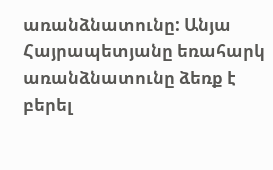առանձնատունը: Անյա Հայրապետյանը եռահարկ առանձնատունը ձեռք է բերել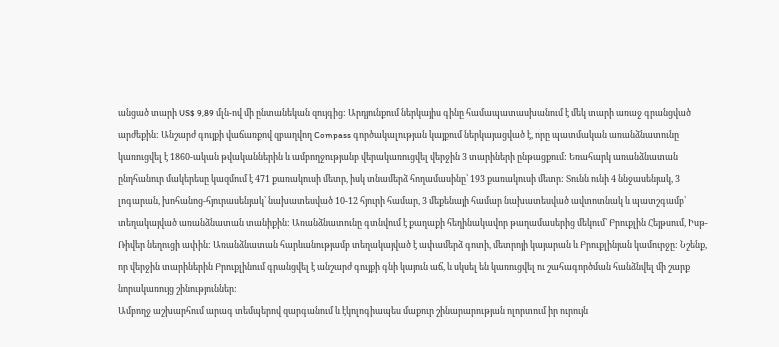անցած տարի US$ 9,89 մլն-ով մի ընտանեկան զույգից: Արդյունքում ներկայիս գինը համապատասխանում է մեկ տարի առաջ գրանցված արժեքին: Անշարժ գույքի վաճառքով զբաղվող Compass գործակալության կայքում ներկայացված է, որը պատմական առանձնատունը կառուցվել է 1860-ական թվականներին և ամբողջությանբ վերակառուցվել վերջին 3 տարիների ընթացքում: Եռահարկ առանձնատան ընդհանուր մակերեսը կազմում է 471 քառակուսի մետր, իսկ տնամերձ հողամասինը՝ 193 քառակուսի մետր: Տունն ունի 4 ննջասենյակ, 3 լոգարան, խոհանոց-հյուրասենյակ՝ նախատեսված 10-12 հյուրի համար, 3 մեքենայի համար նախատեսված ավտոտնակ և պատշգամբ՝ տեղակայված առանձնատան տանիքին: Առանձնատունը գտնվում է քաղաքի հեղինակավոր թաղամասերից մեկում՝ Բրուքլին Հեյթսում, Իսթ-Ռիվեր նեղուցի ափին: Առանձնատան հարևանությամբ տեղակայված է ափամերձ գոտի, մետրոյի կայարան և Բրուքլինյան կամուրջը: Նշենք, որ վերջին տարիներին Բրուքլինում գրանցվել է անշարժ գույքի գնի կայուն աճ, և սկսել են կառուցվել ու շահագործման հանձնվել մի շարք նորակառույց շինություններ:
Ամբողջ աշխարհում արագ տեմպերով զարգանում և էկոլոգիապես մաքուր շինարարության ոլորտում իր ուրույն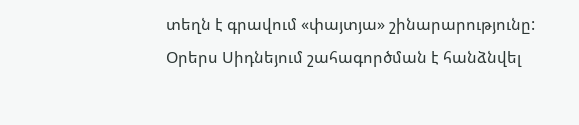տեղն է գրավում «փայտյա» շինարարությունը: Օրերս Սիդնեյում շահագործման է հանձնվել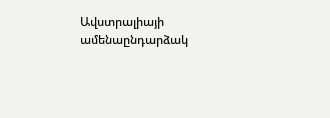Ավստրալիայի ամենաընդարձակ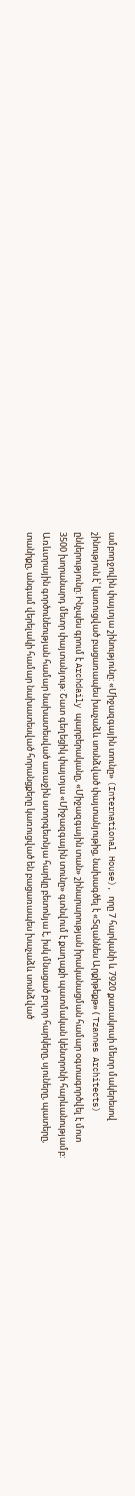ամբողջովին փայտյա շինությունը: «Միջազգային տունը» (International House), որը 7 հարկանի և 7920 քառակուսի մետր մակերեսով շինություն է՝ կառուցված բացառապես խաչաձև սոսնձված փայտանյութից, նախագծել է «Տզաննես Արքիթեքթ» ( Tzannes Architects) ընկերությունը: Ինչպես գրում է Archdaily պարբերականը, «Միջազգային տան» շինարարության իրականացման համար օգտագործվել է մոտ 3500 խորանարդ մետր փայտանյութ: Շատ գեղեցիկ փայտյա «Միջազգային տունը» գտնվում է քաղաքի պատմական կենտրոնի հարևանությամբ: Առևտրային գործունեության համար նախատեսված առաջին ստորգետնյա հարկը բետոնյա է, իսկ մնացած բոլոր հարկերը, սյուները, պատերը, տանիքը, անգամ վերելակի համար նախատեսված հորանցքերը կառուցված են բացառապես խաչաձև սոսնձված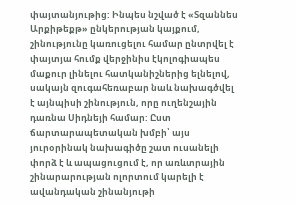փայտանյութից: Ինպես նշված է «Տզաննես Արքիթեքթ» ընկերության կայքում, շինությունը կառուցելու համար ընտրվել է փայտյա հումք վերջինիս էկոլոգիապես մաքուր լինելու հատկանիշներից ելնելով, սակայն զուգահեռաբար նաև նախագծվել է այնպիսի շինություն, որը ուղենշային դառնա Սիդնեյի համար: Ըստ ճարտարապետական խմբի՝ այս յուրօրինակ նախագիծը շատ ուսանելի փորձ է և ապացուցում է, որ առևտրային շինարարության ոլորտում կարելի է ավանդական շինանյութի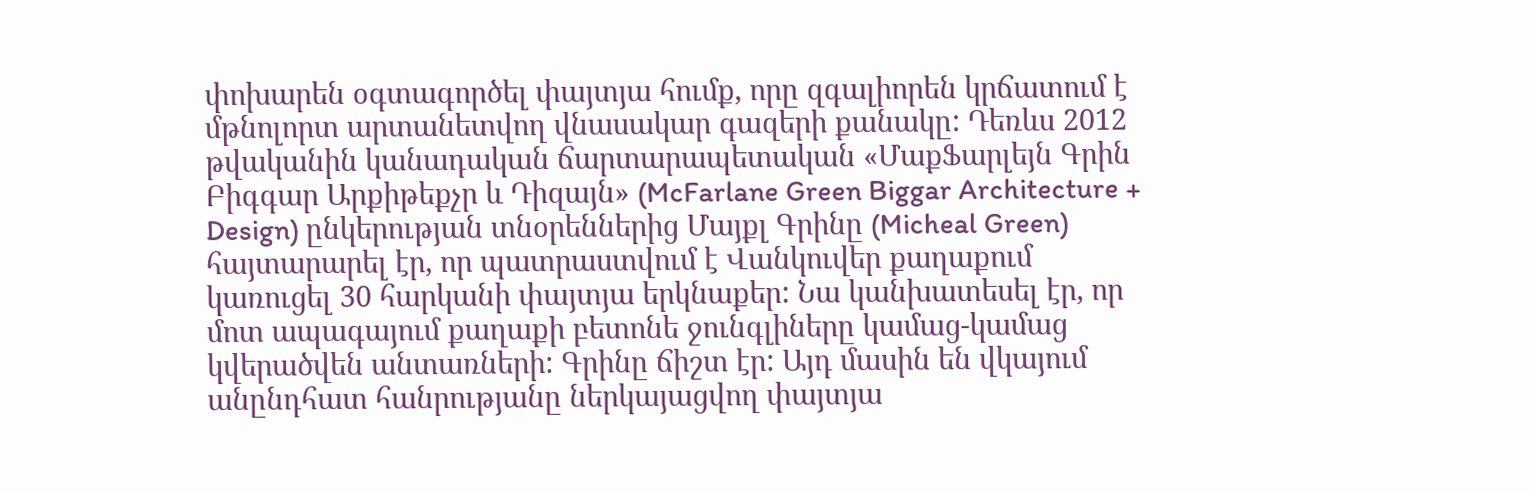փոխարեն օգտագործել փայտյա հումք, որը զգալիորեն կրճատում է մթնոլորտ արտանետվող վնասակար գազերի քանակը: Դեռևս 2012 թվականին կանադական ճարտարապետական «ՄաքՖարլեյն Գրին Բիգգար Արքիթեքչր և Դիզայն» (McFarlane Green Biggar Architecture + Design) ընկերության տնօրեններից Մայքլ Գրինը (Micheal Green) հայտարարել էր, որ պատրաստվում է Վանկուվեր քաղաքում կառուցել 30 հարկանի փայտյա երկնաքեր: Նա կանխատեսել էր, որ մոտ ապագայում քաղաքի բետոնե ջունգլիները կամաց-կամաց կվերածվեն անտառների: Գրինը ճիշտ էր: Այդ մասին են վկայում անընդհատ հանրությանը ներկայացվող փայտյա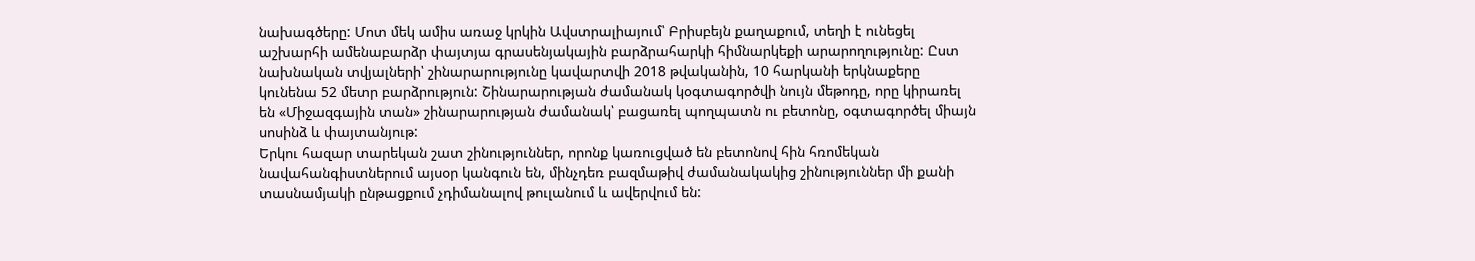նախագծերը: Մոտ մեկ ամիս առաջ կրկին Ավստրալիայում՝ Բրիսբեյն քաղաքում, տեղի է ունեցել աշխարհի ամենաբարձր փայտյա գրասենյակային բարձրահարկի հիմնարկեքի արարողությունը: Ըստ նախնական տվյալների՝ շինարարությունը կավարտվի 2018 թվականին, 10 հարկանի երկնաքերը կունենա 52 մետր բարձրություն: Շինարարության ժամանակ կօգտագործվի նույն մեթոդը, որը կիրառել են «Միջազգային տան» շինարարության ժամանակ՝ բացառել պողպատն ու բետոնը, օգտագործել միայն սոսինձ և փայտանյութ:
Երկու հազար տարեկան շատ շինություններ, որոնք կառուցված են բետոնով հին հռոմեկան նավահանգիստներում այսօր կանգուն են, մինչդեռ բազմաթիվ ժամանակակից շինություններ մի քանի տասնամյակի ընթացքում չդիմանալով թուլանում և ավերվում են: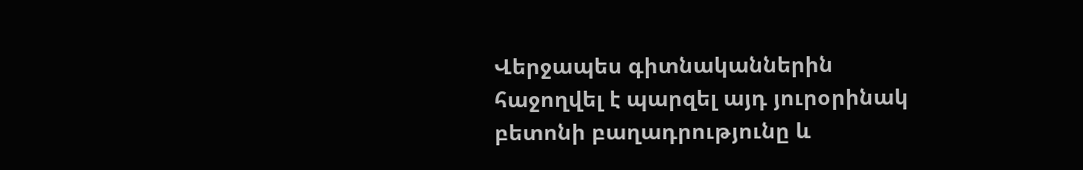Վերջապես գիտնականներին հաջողվել է պարզել այդ յուրօրինակ բետոնի բաղադրությունը և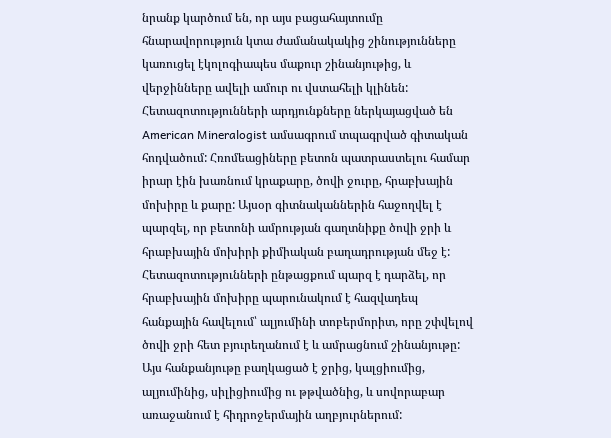նրանք կարծում են, որ այս բացահայտումը հնարավորություն կտա ժամանակակից շինությունները կառուցել էկոլոգիապես մաքուր շինանյութից, և վերջինները ավելի ամուր ու վստահելի կլինեն: Հետազոտությունների արդյունքները ներկայացված են American Mineralogist ամսագրում տպագրված գիտական հոդվածում: Հռոմեացիները բետոն պատրաստելու համար իրար էին խառնում կրաքարը, ծովի ջուրը, հրաբխային մոխիրը և քարը: Այսօր գիտնականներին հաջողվել է պարզել, որ բետոնի ամրության գաղտնիքը ծովի ջրի և հրաբխային մոխիրի քիմիական բաղադրության մեջ է: Հետազոտությունների ընթացքում պարզ է դարձել, որ հրաբխային մոխիրը պարունակում է հազվադեպ հանքային հավելում՝ ալյումինի տոբերմորիտ, որը շփվելով ծովի ջրի հետ բյուրեղանում է և ամրացնում շինանյութը: Այս հանքանյութը բաղկացած է ջրից, կալցիումից, ալյումինից, սիլիցիումից ու թթվածնից, և սովորաբար առաջանում է հիդրոջերմային աղբյուրներում: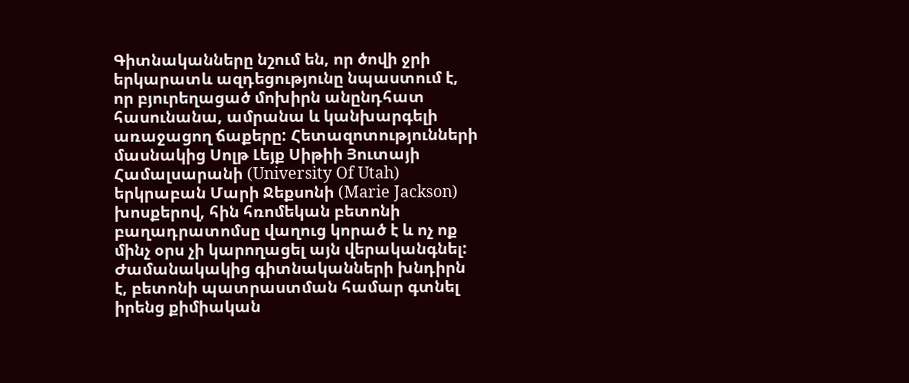Գիտնականները նշում են, որ ծովի ջրի երկարատև ազդեցությունը նպաստում է, որ բյուրեղացած մոխիրն անընդհատ հասունանա, ամրանա և կանխարգելի առաջացող ճաքերը: Հետազոտությունների մասնակից Սոլթ Լեյք Սիթիի Յուտայի Համալսարանի (University Of Utah) երկրաբան Մարի Ջեքսոնի (Marie Jackson) խոսքերով, հին հռոմեկան բետոնի բաղադրատոմսը վաղուց կորած է և ոչ ոք մինչ օրս չի կարողացել այն վերականգնել: Ժամանակակից գիտնականների խնդիրն է, բետոնի պատրաստման համար գտնել իրենց քիմիական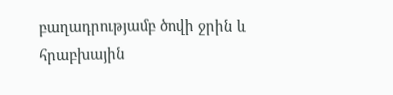բաղադրությամբ ծովի ջրին և հրաբխային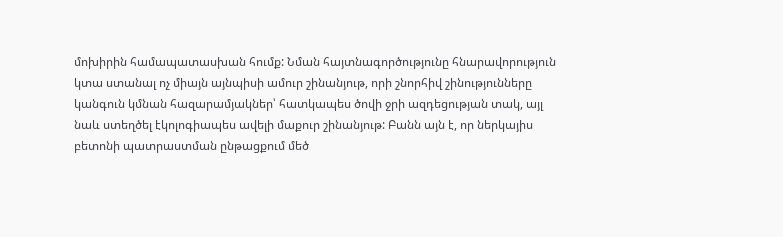մոխիրին համապատասխան հումք: Նման հայտնագործությունը հնարավորություն կտա ստանալ ոչ միայն այնպիսի ամուր շինանյութ, որի շնորհիվ շինությունները կանգուն կմնան հազարամյակներ՝ հատկապես ծովի ջրի ազդեցության տակ, այլ նաև ստեղծել էկոլոգիապես ավելի մաքուր շինանյութ: Բանն այն է, որ ներկայիս բետոնի պատրաստման ընթացքում մեծ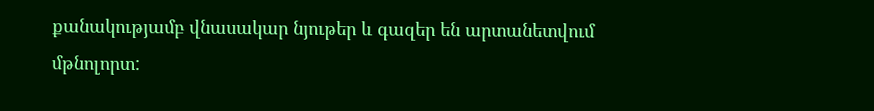քանակությամբ վնասակար նյութեր և գազեր են արտանետվում մթնոլորտ: